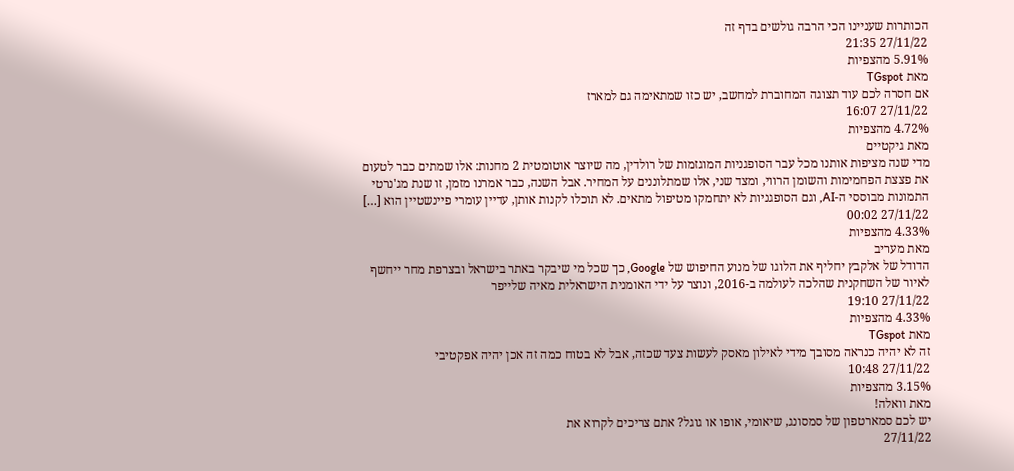הכותרות שעניינו הכי הרבה גולשים בדף זה
27/11/22 21:35
5.91% מהצפיות
מאת TGspot
אם חסרה לכם עוד תצוגה המחוברת למחשב, יש כזו שמתאימה גם למארז
27/11/22 16:07
4.72% מהצפיות
מאת גיקטיים
מדי שנה מציפות אותנו מכל עבר הסופגניות המוגזמות של רולדין, מה שיוצר אוטומטית 2 מחנות: אלו שמתים כבר לטעום את פצצת הפחמימות והשומן הרווי, ומצד שני, אלו שמתלוננים על המחיר. אבל השנה, כבר אמרנו מזמן, זו שנת מג'נרטי התמונות מבוססי ה-AI, וגם הסופגניות לא יתחמקו מטיפול מתאים. לא תוכלו לקנות אותן, עדיין עומרי פיינשטיין הוא […]
27/11/22 00:02
4.33% מהצפיות
מאת מעריב
הדודל של אלקבץ יחליף את הלוגו של מנוע החיפוש של Google, כך שכל מי שיבקר באתר בישראל ובצרפת מחר ייחשף לאיור של השחקנית שהלכה לעולמה ב-2016, ונוצר על ידי האומנית הישראלית מאיה שלייפר
27/11/22 19:10
4.33% מהצפיות
מאת TGspot
זה לא יהיה כנראה מסובך מידי לאילון מאסק לעשות צעד שכזה, אבל לא בטוח כמה זה אכן יהיה אפקטיבי
27/11/22 10:48
3.15% מהצפיות
מאת וואלה!
יש לכם סמארטפון של סמסונג, שיאומי, אופו או גוגל? אתם צריכים לקרוא את
27/11/22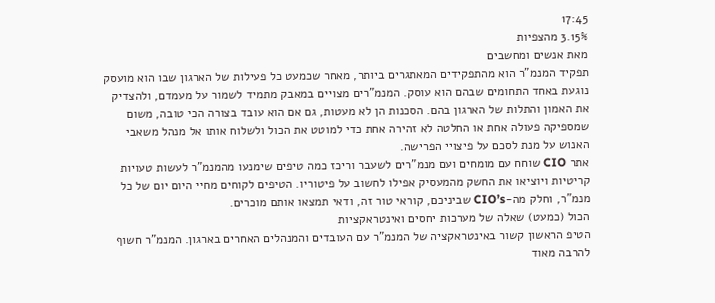17:45
3.15% מהצפיות
מאת אנשים ומחשבים
תפקיד המנמ"ר הוא מהתפקידים המאתגרים ביותר, מאחר שכמעט כל פעילות של הארגון שבו הוא מועסק נוגעת באחד התחומים שבהם הוא עוסק. המנמ"רים מצויים במאבק מתמיד לשמור על מעמדם, ולהצדיק את האמון והתלות של הארגון בהם. הסכנות הן לא מעטות, גם אם הוא עובד בצורה הכי טובה, משום שמספיקה פעולה אחת או החלטה לא זהירה אחת כדי למוטט את הכול ולשלוח אותו אל מנהל משאבי האנוש על מנת לסכם על פיצויי הפרישה.
אתר CIO שוחח עם מומחים ועם מנמ"רים לשעבר וריכז כמה טיפים שימנעו מהמנמ"ר לעשות טעויות קריטיות ויוציאו את החשק מהמעסיק אפילו לחשוב על פיטוריו. הטיפים לקוחים מחיי היום יום של כל מנמ"ר, וחלק מה-CIO’s שביניכם, קוראי טור זה, ודאי תמצאו אותם מוכרים.
הכול (כמעט) שאלה של מערכות יחסים ואינטראקציות
הטיפ הראשון קשור באינטראקציה של המנמ"ר עם העובדים והמנהלים האחרים בארגון. המנמ"ר חשוף להרבה מאוד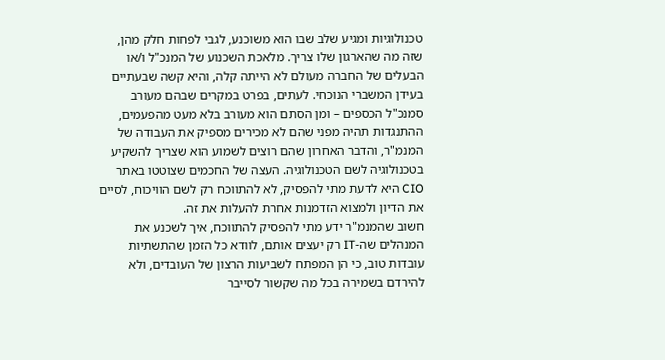טכנולוגיות ומגיע שלב שבו הוא משוכנע, לגבי לפחות חלק מהן, שזה מה שהארגון שלו צריך. מלאכת השכנוע של המנכ"ל ו/או הבעלים של החברה מעולם לא הייתה קלה, והיא קשה שבעתיים בעידן המשברי הנוכחי. לעתים, בפרט במקרים שבהם מעורב סמנכ"ל הכספים – ומן הסתם הוא מעורב בלא מעט מהפעמים, ההתנגדות תהיה מפני שהם לא מכירים מספיק את העבודה של המנמ"ר, והדבר האחרון שהם רוצים לשמוע הוא שצריך להשקיע בטכנולוגיה לשם הטכנולוגיה. העצה של החכמים שצוטטו באתר CIO היא לדעת מתי להפסיק, לא להתווכח רק לשם הוויכוח, לסיים את הדיון ולמצוא הזדמנות אחרת להעלות את זה.
חשוב שהמנמ"ר ידע מתי להפסיק להתווכח, איך לשכנע את המנהלים שה-IT רק יעצים אותם, לוודא כל הזמן שהתשתיות עובדות טוב, כי הן המפתח לשביעות הרצון של העובדים, ולא להירדם בשמירה בכל מה שקשור לסייבר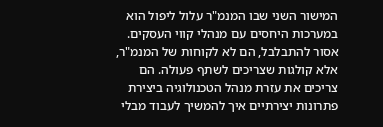המישור השני שבו המנמ"ר עלול ליפול הוא במערכות היחסים עם מנהלי קווי העסקים. אסור להתבלבל, הם לא לקוחות של המנמ"ר, אלא קולגות שצריכים לשתף פעולה. הם צריכים את עזרת מנהל הטכנולוגיה ביצירת פתרונות יצירתיים איך להמשיך לעבוד מבלי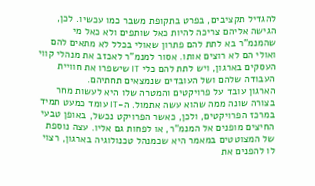להגדיל תקציבים, בפרט בתקופת משבר כמו עכשיו. לכן, הגישה אליהם צריכה להיות כאל שותפים ולא כאל מי שהמנמ"ר בא לתת להם פתרון שאולי בכלל לא מתאים להם ואולי הם לא רוצים אותו. אסור למנמ"ר לאכזב את מנהלי קווי העסקים בארגון, ויש לתת להם כלי IT שישפרו את חוויית העבודה שלהם ושל העובדים שנמצאים תחתיהם.
הארגון עובד על פרויקטים והמטרה שלו היא לעשות מחר בצורה שונה ממה שהוא עשה אתמול. ה-IT עומד כמעט תמיד במרכז הפרויקטים, ולכן, כאשר הפרויקט נכשל, באופן טבעי החיצים מופנים אל המנמ"ר, או לפחות גם אליו. עצה נוספת של המצוטטים במאמר היא שכמנהל טכנולוגיה בארגון, רצוי לו להפנים את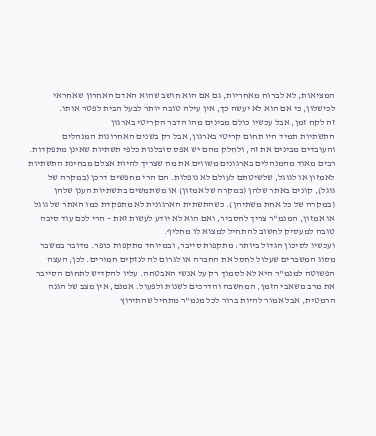המציאות, לא לברוח מאחריות, גם אם הוא חושב שהוא האדם האחרון שאחראי לכישלון, כי אם הוא לא יעשה כך, אין עילה טובה יותר לבעל הבית לפטר אותו.
זה לקח זמן, אבל עכשיו כולם מבינים מהו הדבר הקריטי בארגון
התשתיות תמיד היו תחום קריטי בארגון, אבל רק בשנים האחרונות המנהלים והעובדים מבינים את זה, ולחלק מהם יש אפס סובלנות כלפי תשתיות שאינן מתפקדות. רבים מאוד מהמנהלים בארגונים משווים את מה שצריך להיות אצלם מבחינת התשתיות לאמזון או לגוגל, שלשיטתם לעולם לא נופלות. הם הרי מחפשים דרכן (במקרה של גוגל), קונים באתר שלהן (במקרה של אמזון) או משתמשים בתשתיות הענן שלהן (במקרה של כל אחת משתיהן). כשהתשתית הארגונית לא מתפקדת כמו האתר של גוגל או אמזון, המנמ"ר צריך להסביר, ואם הוא לא יודע לעשות זאת – הרי לכם עוד סיבה טובה למעסיק לחשוב להתחיל למצוא לו מחליף.
ועכשיו לסיכון הגדול ביותר: מתקפות סייבר, ובמיוחד מתקפות כופר. מדובר במשבר מסוג המשברים שעלול לחסל את החברה או לגרום לה לנזקים חמורים. לכן, העצה הפשוטה למנמ"ר היא לא לסמוך רק על אנשי האבטחה. עליו להקדיש לתחום הסייבר את מרב משאבי הזמן, המחשבה והדרכים לשנות ולפעול. אמנם, אין מצב של הגנה הרמטית, אבל אמור להיות ברור לכל מנמ"ר מתחיל שהתירוץ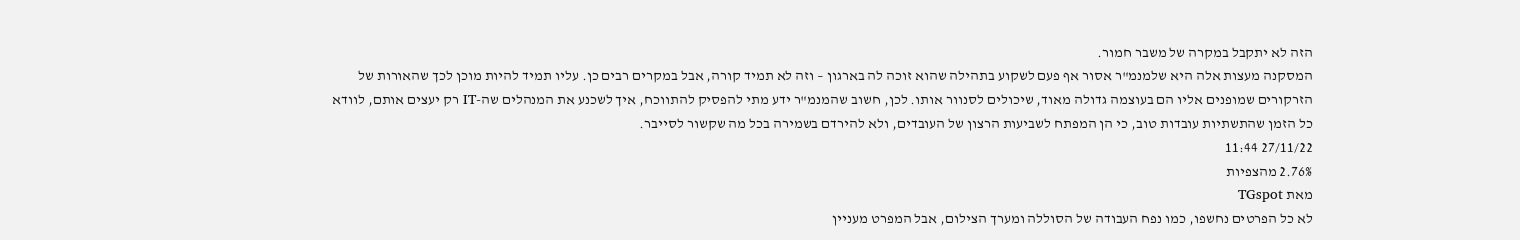הזה לא יתקבל במקרה של משבר חמור.
המסקנה מעצות אלה היא שלמנמ"ר אסור אף פעם לשקוע בתהילה שהוא זוכה לה בארגון – וזה לא תמיד קורה, אבל במקרים רבים כן. עליו תמיד להיות מוכן לכך שהאורות של הזרקורים שמופנים אליו הם בעוצמה גדולה מאוד, שיכולים לסנוור אותו. לכן, חשוב שהמנמ"ר ידע מתי להפסיק להתווכח, איך לשכנע את המנהלים שה-IT רק יעצים אותם, לוודא כל הזמן שהתשתיות עובדות טוב, כי הן המפתח לשביעות הרצון של העובדים, ולא להירדם בשמירה בכל מה שקשור לסייבר.
27/11/22 11:44
2.76% מהצפיות
מאת TGspot
לא כל הפרטים נחשפו, כמו נפח העבודה של הסוללה ומערך הצילום, אבל המפרט מעניין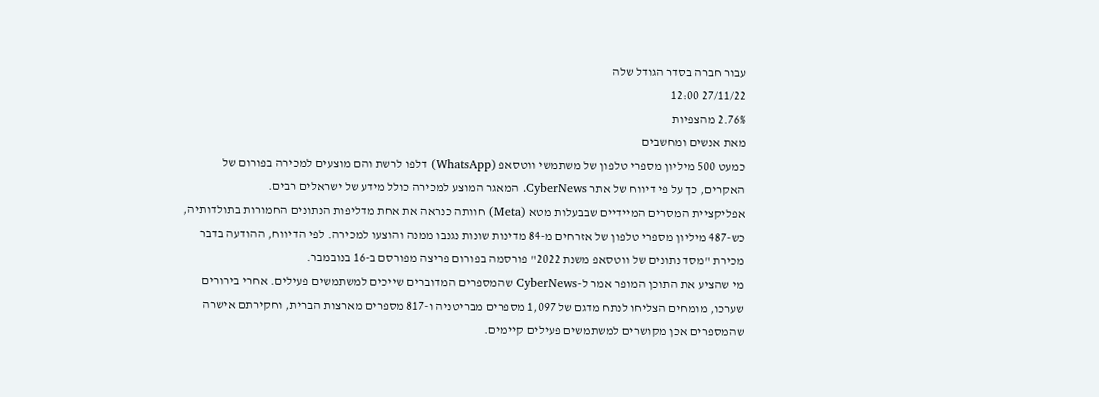עבור חברה בסדר הגודל שלה
27/11/22 12:00
2.76% מהצפיות
מאת אנשים ומחשבים
כמעט 500 מיליון מספרי טלפון של משתמשי ווטסאפ (WhatsApp) דלפו לרשת והם מוצעים למכירה בפורום של האקרים, כך על פי דיווח של אתר CyberNews. המאגר המוצע למכירה כולל מידע של ישראלים רבים.
אפליקציית המסרים המיידיים שבבעלות מטא (Meta) חוותה כנראה את אחת מדליפות הנתונים החמורות בתולדותיה, כש-487 מיליון מספרי טלפון של אזרחים מ-84 מדינות שונות נגנבו ממנה והוצעו למכירה. לפי הדיווח, ההודעה בדבר מכירת "מסד נתונים של ווטסאפ משנת 2022" פורסמה בפורום פריצה מפורסם ב-16 בנובמבר.
מי שהציע את התוכן המופר אמר ל-CyberNews שהמספרים המדוברים שייכים למשתמשים פעילים. אחרי בירורים שערכו, מומחים הצליחו לנתח מדגם של 1,097 מספרים מבריטניה ו-817 מספרים מארצות הברית, וחקירתם אישרה שהמספרים אכן מקושרים למשתמשים פעילים קיימים.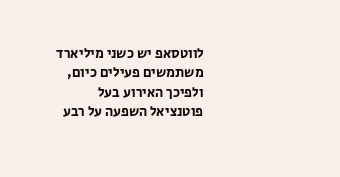לווטסאפ יש כשני מיליארד משתמשים פעילים כיום, ולפיכך האירוע בעל פוטנציאל השפעה על רבע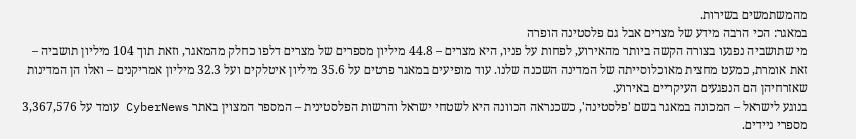מהמשתמשים בשירות.
במאגר: הכי הרבה מידע של מצרים אבל גם פלסטינה הופרה
מי שתושביה נפגעו בצורה הקשה ביותר מהאירוע, לפחות על פניו, היא מצרים – 44.8 מיליון מספרים של מצרים דלפו כחלק מהמאגר, וזאת תוך 104 מיליון תושביה – זאת אומרת, כמעט מחצית מאוכלוסייתה של המדינה השכנה שלנו. עוד מופיעים במאגר פרטים על 35.6 מיליון איטלקים ועל 32.3 מיליון אמריקנים – ואלו הן המדינות שאזרחיהן הם הנפגעים העיקריים באירוע.
בנוגע לישראל – המכונה במאגר בשם 'פלסטינה', כשכנראה הכוונה היא לשטחי ישראל והרשות הפלסטינית – המספר המצוין באתר CyberNews עומד על 3,367,576 מספרי ניידים.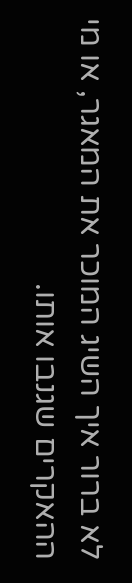לא ברור איך השיג המוכר את המאגר, או מי ההאקרים שגנבו אותו.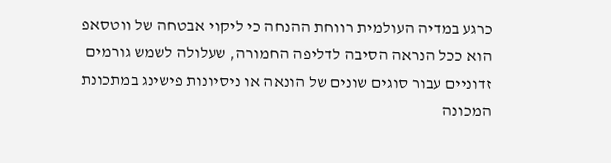כרגע במדיה העולמית רווחת ההנחה כי ליקוי אבטחה של ווטסאפ הוא ככל הנראה הסיבה לדליפה החמורה, שעלולה לשמש גורמים זדוניים עבור סוגים שונים של הונאה או ניסיונות פישינג במתכונת המכונה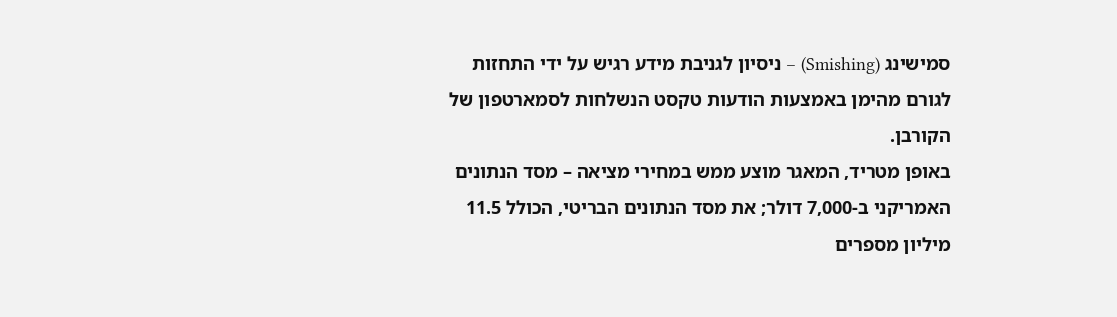סמישינג (Smishing) – ניסיון לגניבת מידע רגיש על ידי התחזות לגורם מהימן באמצעות הודעות טקסט הנשלחות לסמארטפון של הקורבן.
באופן מטריד, המאגר מוצע ממש במחירי מציאה – מסד הנתונים האמריקני ב-7,000 דולר; את מסד הנתונים הבריטי, הכולל 11.5 מיליון מספרים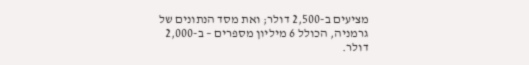מציעים ב-2,500 דולר; ואת מסד הנתונים של גרמניה, הכולל 6 מיליון מספרים – ב-2,000 דולר.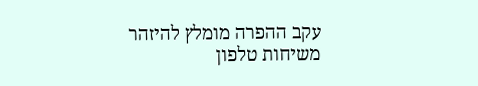עקב ההפרה מומלץ להיזהר משיחות טלפון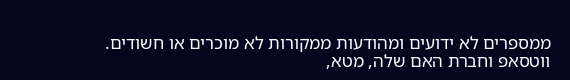ממספרים לא ידועים ומהודעות ממקורות לא מוכרים או חשודים.
ווטסאפ וחברת האם שלה, מטא,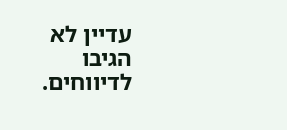עדיין לא הגיבו לדיווחים.